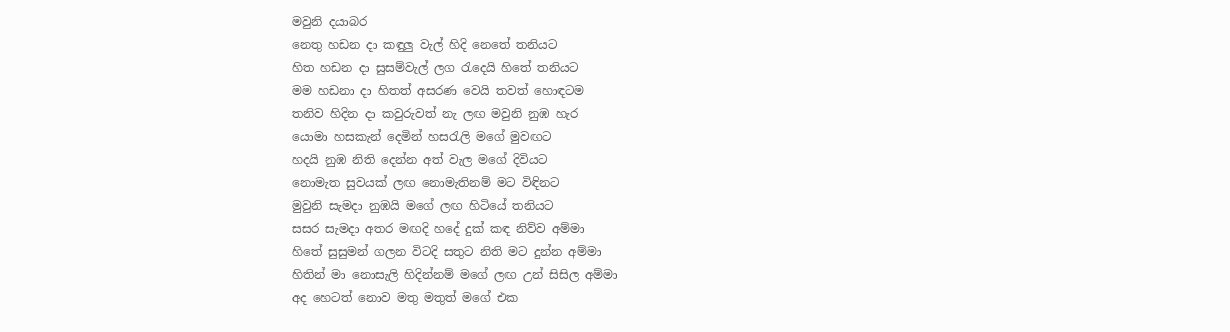මවුනි දයාබර
නෙතු හඩන දා කඳුලු වැල් හිදි නෙතේ තනියට
හිත හඩන දා සුසම්වැල් ලග රැදෙයි හිතේ තනියට
මම හඩනා දා හිතත් අසරණ වෙයි තවත් හොඳටම
තනිව හිදින දා කවුරුවත් නැ ලඟ මවුනි නුඹ හැර
යොමා හසකැන් දෙමින් හසරැලි මගේ මුවඟට
හදයි නුඹ නිති දෙන්න අත් වැල මගේ දිවියට
නොමැත සුවයක් ලඟ නොමැතිනම් මට විඳිනට
මුවුනි සැමදා නුඹයි මගේ ලඟ හිටියේ තනියට
සසර සැමදා අතර මඟදි හදේ දුක් කඳ නිව්ව අම්මා
හිතේ සුසුමන් ගලන විටදි සතුට නිති මට දුන්න අම්මා
හිතින් මා නොසැලි හිදින්නම් මගේ ලඟ උන් සිසිල අම්මා
අද හෙටත් නොව මතු මතුත් මගේ එක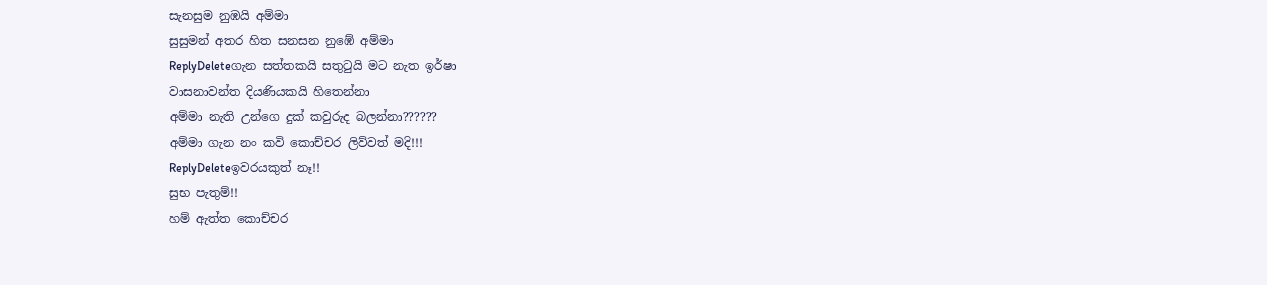සැනසුම නුඹයි අම්මා
සුසුමන් අතර හිත සනසන නුඹේ අම්මා
ReplyDeleteගැන සත්තකයි සතුටුයි මට නැත ඉර්ෂා
වාසනාවන්ත දියණියකයි හිතෙන්නා
අම්මා නැති උන්ගෙ දුක් කවුරුද බලන්නා??????
අම්මා ගැන නං කවි කොච්චර ලිව්වත් මදි!!!
ReplyDeleteඉවරයකුත් නෑ!!
සුභ පැතුම්!!
හම් ඇත්ත කොච්චර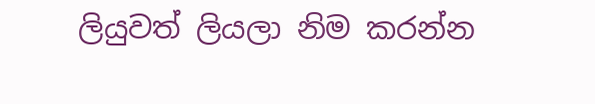ලියුවත් ලියලා නිම කරන්න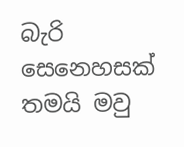බැරි සෙනෙහසක් තමයි මවු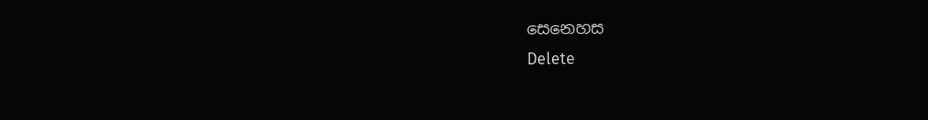සෙනෙහස
Delete